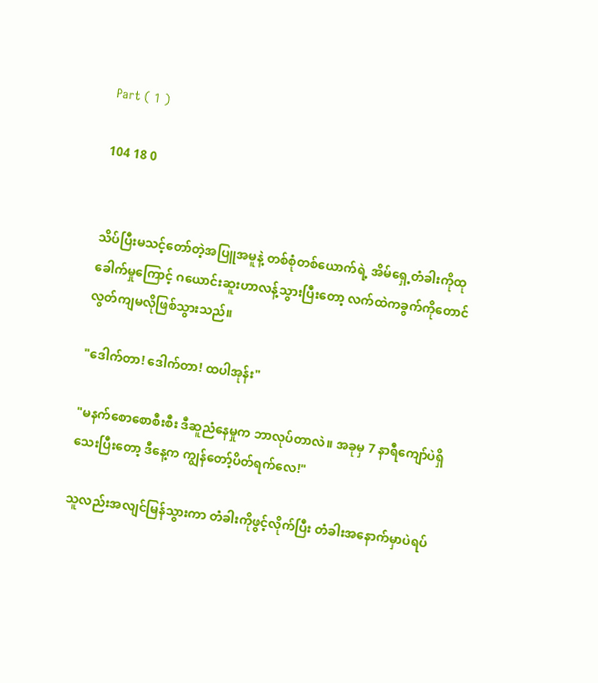Part ( 1 )

104 18 0


သိပ်ပြီးမသင့်တော်တဲ့အပြူအမူနဲ့ တစ်စုံတစ်ယောက်ရဲ့ အိမ်ရှေ့တံခါးကိုထုခေါက်မှုကြောင့် ဂယောင်းဆူးဟာလန့်သွားပြီးတော့ လက်ထဲကခွက်ကိုတောင် လွတ်ကျမလိုဖြစ်သွားသည်။

"ဒေါက်တာ! ဒေါက်တာ! ထပါအုန်း"

"မနက်စောစောစီးစီး ဒီဆူညံနေမှုက ဘာလုပ်တာလဲ။ အခုမှ 7 နာရီကျော်ပဲရှိသေးပြီးတော့ ဒီနေ့က ကျွန်တော့်ပိတ်ရက်လေ!"

သူလည်းအလျင်မြန်သွားကာ တံခါးကိုဖွင့်လိုက်ပြီး တံခါးအနောက်မှာပဲရပ်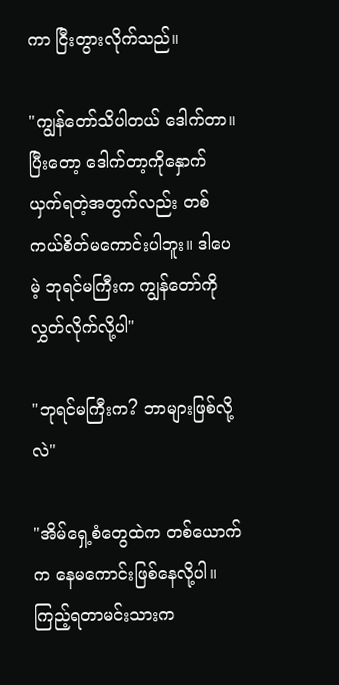ကာ ငြီးတွားလိုက်သည်။

"ကျွန်တော်သိပါတယ် ဒေါက်တာ။ ပြီးတော့ ဒေါက်တာ့ကိုနှောက်ယှက်ရတဲ့အတွက်လည်း တစ်ကယ်စိတ်မကောင်းပါဘူး။ ဒါပေမဲ့ ဘုရင်မကြီးက ကျွန်တော်ကိုလွှတ်လိုက်လို့ပါ"

"ဘုရင်မကြီးက? ဘာများဖြစ်လို့လဲ"

"အိမ်ရှေ့စံတွေထဲက တစ်ယောက်က နေမကောင်းဖြစ်နေလို့ပါ။ ကြည့်ရတာမင်းသားက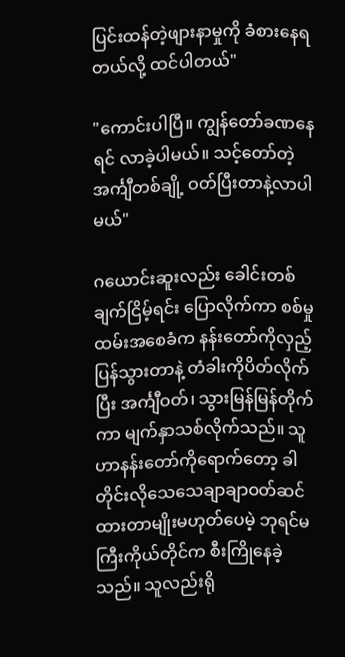ပြင်းထန်တဲ့ဖျားနာမှုကို ခံစားနေရတယ်လို့ ထင်ပါတယ်"

"ကောင်းပါပြီ။ ကျွန်တော်ခဏနေရင် လာခဲ့ပါမယ်။ သင့်တော်တဲ့အင်္ကျီတစ်ချို့ ဝတ်ပြီးတာနဲ့လာပါမယ်"

ဂယောင်းဆူးလည်း ခေါင်းတစ်ချက်ငြိမ့်ရင်း ပြောလိုက်ကာ စစ်မှုထမ်းအစေခံက နန်းတော်ကိုလှည့်ပြန်သွားတာနဲ့ တံခါးကိုပိတ်လိုက်ပြီး အင်္ကျီဝတ်၊ သွားမြန်မြန်တိုက်ကာ မျက်နှာသစ်လိုက်သည်။ သူဟာနန်းတော်ကိုရောက်တော့ ခါတိုင်းလိုသေသေချာချာဝတ်ဆင်ထားတာမျိုးမဟုတ်ပေမဲ့ ဘုရင်မကြီးကိုယ်တိုင်က စီးကြိုနေခဲ့သည်။ သူလည်းရို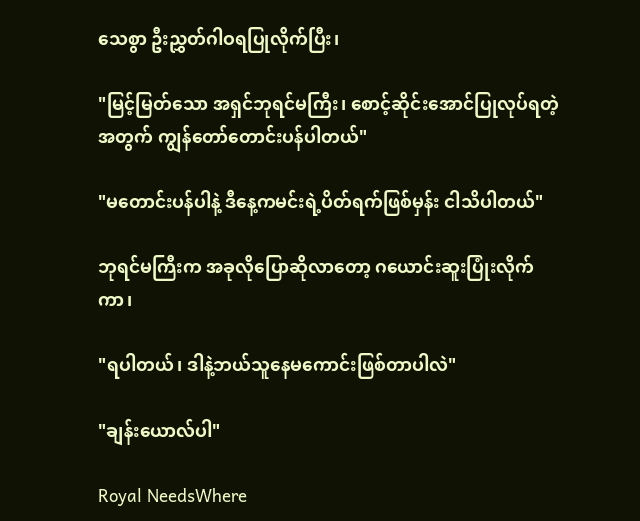သေစွာ ဦးညွှတ်ဂါဝရပြုလိုက်ပြီး၊

"မြင့်မြတ်သော အရှင်ဘုရင်မကြီး၊ စောင့်ဆိုင်းအောင်ပြုလုပ်ရတဲ့အတွက် ကျွန်တော်တောင်းပန်ပါတယ်"

"မတောင်းပန်ပါနဲ့ ဒီနေ့ကမင်းရဲ့ပိတ်ရက်ဖြစ်မှန်း ငါသိပါတယ်"

ဘုရင်မကြီးက အခုလိုပြောဆိုလာတော့ ဂယောင်းဆူးပြုံးလိုက်ကာ၊

"ရပါတယ်၊ ဒါနဲ့ဘယ်သူနေမကောင်းဖြစ်တာပါလဲ"

"ချန်းယောလ်ပါ"

Royal NeedsWhere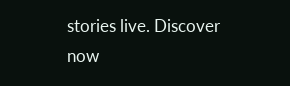stories live. Discover now